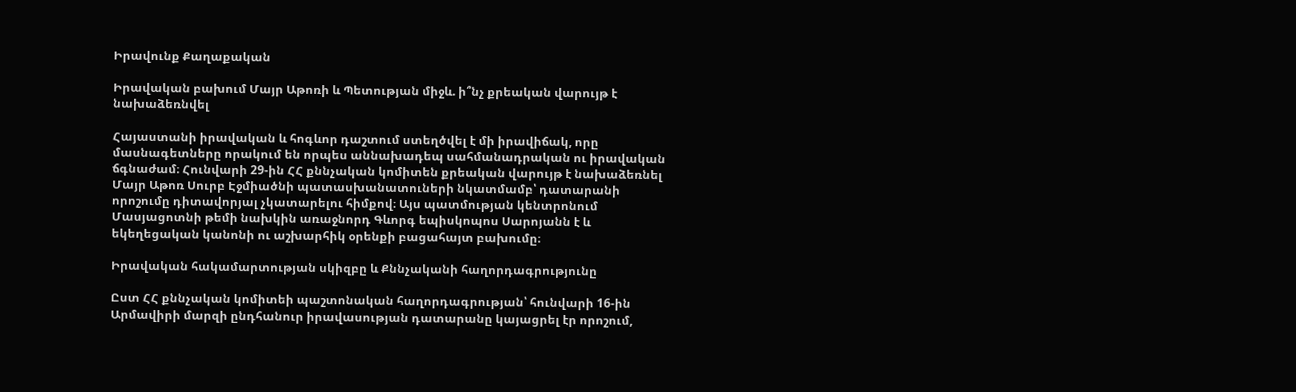Իրավունք Քաղաքական

Իրավական բախում Մայր Աթոռի և Պետության միջև. ի՞նչ քրեական վարույթ է նախաձեռնվել

Հայաստանի իրավական և հոգևոր դաշտում ստեղծվել է մի իրավիճակ, որը մասնագետները որակում են որպես աննախադեպ սահմանադրական ու իրավական ճգնաժամ։ Հունվարի 29-ին ՀՀ քննչական կոմիտեն քրեական վարույթ է նախաձեռնել Մայր Աթոռ Սուրբ Էջմիածնի պատասխանատուների նկատմամբ՝ դատարանի որոշումը դիտավորյալ չկատարելու հիմքով։ Այս պատմության կենտրոնում Մասյացոտնի թեմի նախկին առաջնորդ Գևորգ եպիսկոպոս Սարոյանն է և եկեղեցական կանոնի ու աշխարհիկ օրենքի բացահայտ բախումը։

Իրավական հակամարտության սկիզբը և Քննչականի հաղորդագրությունը

Ըստ ՀՀ քննչական կոմիտեի պաշտոնական հաղորդագրության՝ հունվարի 16-ին Արմավիրի մարզի ընդհանուր իրավասության դատարանը կայացրել էր որոշում,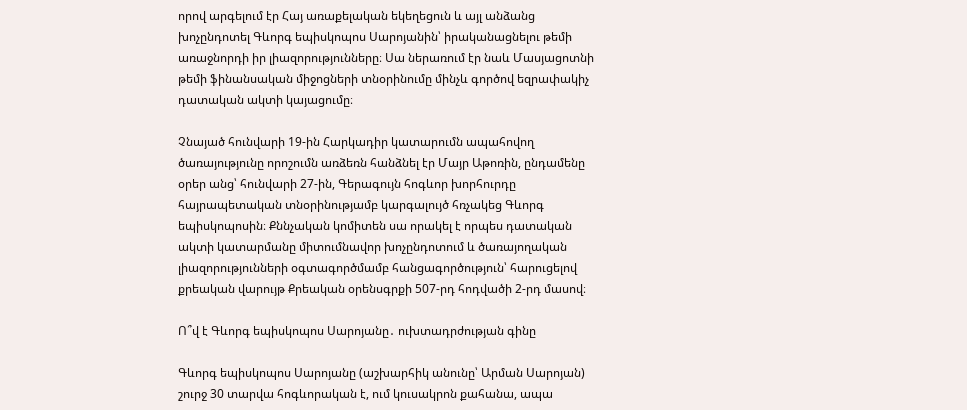որով արգելում էր Հայ առաքելական եկեղեցուն և այլ անձանց խոչընդոտել Գևորգ եպիսկոպոս Սարոյանին՝ իրականացնելու թեմի առաջնորդի իր լիազորությունները։ Սա ներառում էր նաև Մասյացոտնի թեմի ֆինանսական միջոցների տնօրինումը մինչև գործով եզրափակիչ դատական ակտի կայացումը։

Չնայած հունվարի 19-ին Հարկադիր կատարումն ապահովող ծառայությունը որոշումն առձեռն հանձնել էր Մայր Աթոռին, ընդամենը օրեր անց՝ հունվարի 27-ին, Գերագույն հոգևոր խորհուրդը հայրապետական տնօրինությամբ կարգալույծ հռչակեց Գևորգ եպիսկոպոսին։ Քննչական կոմիտեն սա որակել է որպես դատական ակտի կատարմանը միտումնավոր խոչընդոտում և ծառայողական լիազորությունների օգտագործմամբ հանցագործություն՝ հարուցելով քրեական վարույթ Քրեական օրենսգրքի 507-րդ հոդվածի 2-րդ մասով։

Ո՞վ է Գևորգ եպիսկոպոս Սարոյանը․ ուխտադրժության գինը

Գևորգ եպիսկոպոս Սարոյանը (աշխարհիկ անունը՝ Արման Սարոյան) շուրջ 30 տարվա հոգևորական է, ում կուսակրոն քահանա, ապա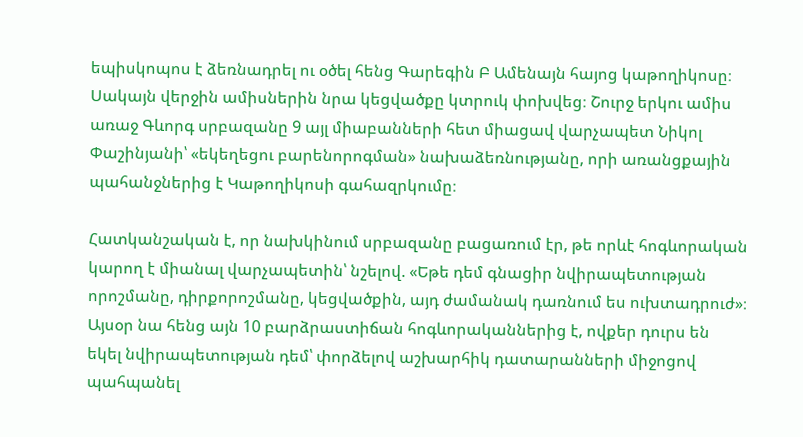եպիսկոպոս է ձեռնադրել ու օծել հենց Գարեգին Բ Ամենայն հայոց կաթողիկոսը։ Սակայն վերջին ամիսներին նրա կեցվածքը կտրուկ փոխվեց։ Շուրջ երկու ամիս առաջ Գևորգ սրբազանը 9 այլ միաբանների հետ միացավ վարչապետ Նիկոլ Փաշինյանի՝ «եկեղեցու բարենորոգման» նախաձեռնությանը, որի առանցքային պահանջներից է Կաթողիկոսի գահազրկումը։

Հատկանշական է, որ նախկինում սրբազանը բացառում էր, թե որևէ հոգևորական կարող է միանալ վարչապետին՝ նշելով. «Եթե դեմ գնացիր նվիրապետության որոշմանը, դիրքորոշմանը, կեցվածքին, այդ ժամանակ դառնում ես ուխտադրուժ»։ Այսօր նա հենց այն 10 բարձրաստիճան հոգևորականներից է, ովքեր դուրս են եկել նվիրապետության դեմ՝ փորձելով աշխարհիկ դատարանների միջոցով պահպանել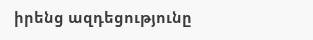իրենց ազդեցությունը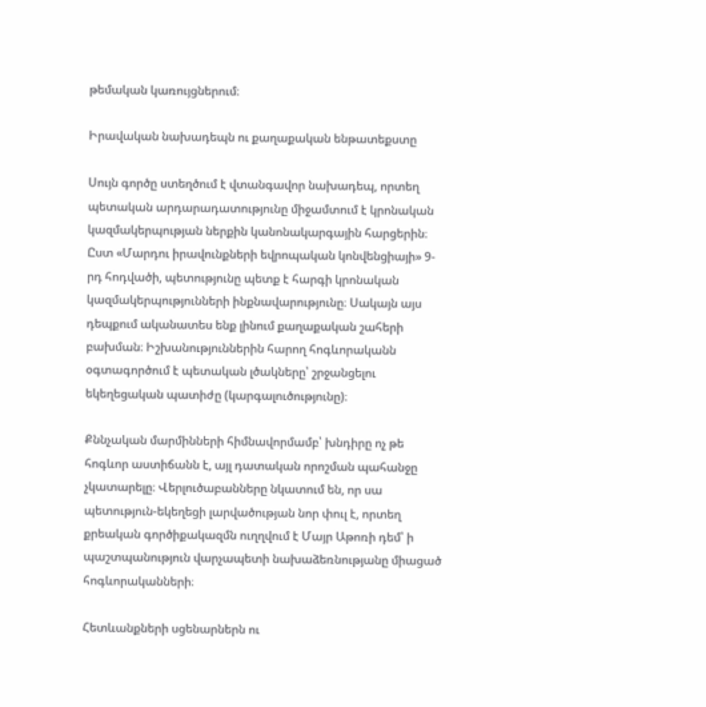թեմական կառույցներում։

Իրավական նախադեպն ու քաղաքական ենթատեքստը

Սույն գործը ստեղծում է վտանգավոր նախադեպ, որտեղ պետական արդարադատությունը միջամտում է կրոնական կազմակերպության ներքին կանոնակարգային հարցերին։ Ըստ «Մարդու իրավունքների եվրոպական կոնվենցիայի» 9-րդ հոդվածի, պետությունը պետք է հարգի կրոնական կազմակերպությունների ինքնավարությունը։ Սակայն այս դեպքում ականատես ենք լինում քաղաքական շահերի բախման։ Իշխանություններին հարող հոգևորականն օգտագործում է պետական լծակները՝ շրջանցելու եկեղեցական պատիժը (կարգալուծությունը)։

Քննչական մարմինների հիմնավորմամբ՝ խնդիրը ոչ թե հոգևոր աստիճանն է, այլ դատական որոշման պահանջը չկատարելը։ Վերլուծաբանները նկատում են, որ սա պետություն-եկեղեցի լարվածության նոր փուլ է, որտեղ քրեական գործիքակազմն ուղղվում է Մայր Աթոռի դեմ՝ ի պաշտպանություն վարչապետի նախաձեռնությանը միացած հոգևորականների։

Հետևանքների սցենարներն ու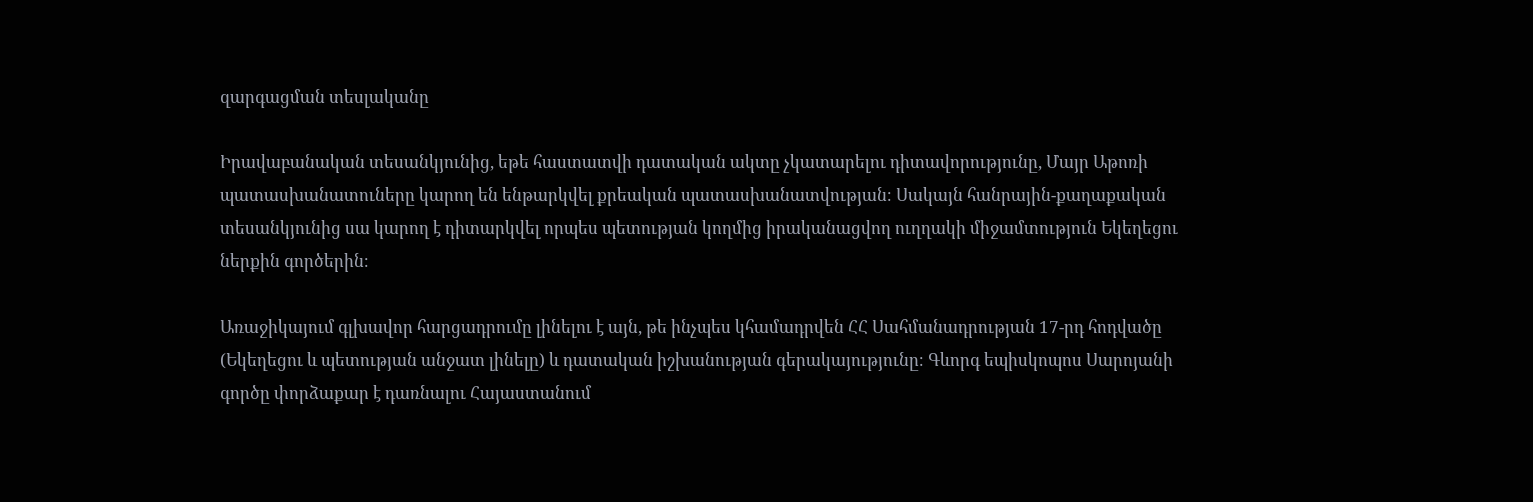զարգացման տեսլականը

Իրավաբանական տեսանկյունից, եթե հաստատվի դատական ակտը չկատարելու դիտավորությունը, Մայր Աթոռի պատասխանատուները կարող են ենթարկվել քրեական պատասխանատվության։ Սակայն հանրային-քաղաքական տեսանկյունից սա կարող է դիտարկվել որպես պետության կողմից իրականացվող ուղղակի միջամտություն Եկեղեցու ներքին գործերին։

Առաջիկայում գլխավոր հարցադրումը լինելու է այն, թե ինչպես կհամադրվեն ՀՀ Սահմանադրության 17-րդ հոդվածը (Եկեղեցու և պետության անջատ լինելը) և դատական իշխանության գերակայությունը։ Գևորգ եպիսկոպոս Սարոյանի գործը փորձաքար է դառնալու Հայաստանում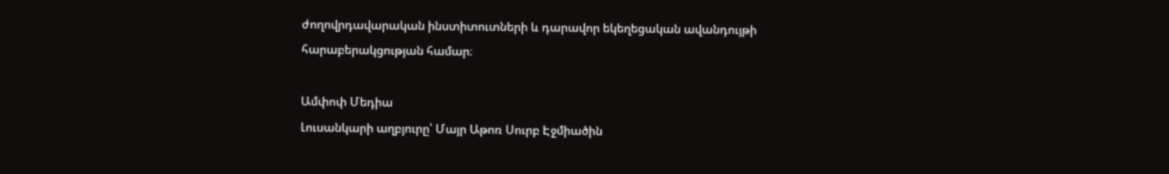ժողովրդավարական ինստիտուտների և դարավոր եկեղեցական ավանդույթի հարաբերակցության համար։

Ամփոփ Մեդիա
Լուսանկարի աղբյուրը՝ Մայր Աթոռ Սուրբ Էջմիածին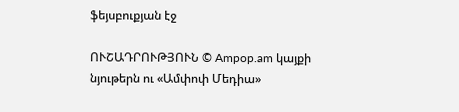ֆեյսբուքյան էջ

ՈՒՇԱԴՐՈՒԹՅՈՒՆ © Ampop.am կայքի նյութերն ու «Ամփոփ Մեդիա»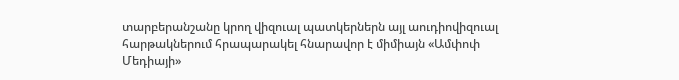տարբերանշանը կրող վիզուալ պատկերներն այլ աուդիովիզուալ հարթակներում հրապարակել հնարավոր է միմիայն «Ամփոփ Մեդիայի»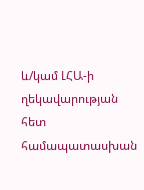և/կամ ԼՀԱ-ի ղեկավարության հետ համապատասխան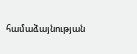համաձայնության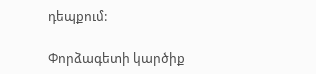դեպքում:

Փորձագետի կարծիք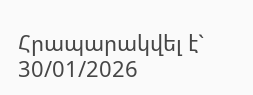Հրապարակվել է` 30/01/2026